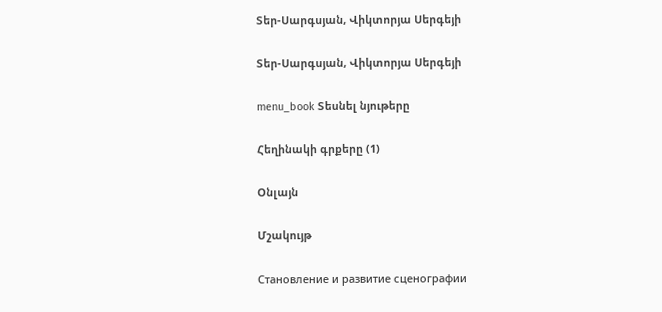Տեր-Սարգսյան, Վիկտորյա Սերգեյի

Տեր-Սարգսյան, Վիկտորյա Սերգեյի

menu_book Տեսնել նյութերը

Հեղինակի գրքերը (1)

Օնլայն

Մշակույթ

Становление и развитие сценографии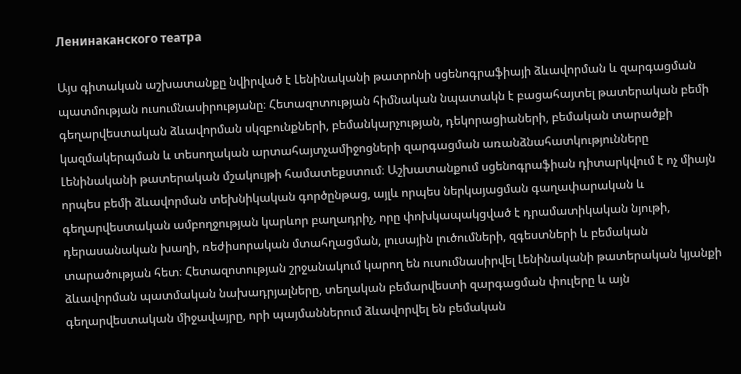Ленинаканского театра

Այս գիտական աշխատանքը նվիրված է Լենինականի թատրոնի սցենոգրաֆիայի ձևավորման և զարգացման պատմության ուսումնասիրությանը։ Հետազոտության հիմնական նպատակն է բացահայտել թատերական բեմի գեղարվեստական ձևավորման սկզբունքների, բեմանկարչության, դեկորացիաների, բեմական տարածքի կազմակերպման և տեսողական արտահայտչամիջոցների զարգացման առանձնահատկությունները Լենինականի թատերական մշակույթի համատեքստում։ Աշխատանքում սցենոգրաֆիան դիտարկվում է ոչ միայն որպես բեմի ձևավորման տեխնիկական գործընթաց, այլև որպես ներկայացման գաղափարական և գեղարվեստական ամբողջության կարևոր բաղադրիչ, որը փոխկապակցված է դրամատիկական նյութի, դերասանական խաղի, ռեժիսորական մտահղացման, լուսային լուծումների, զգեստների և բեմական տարածության հետ։ Հետազոտության շրջանակում կարող են ուսումնասիրվել Լենինականի թատերական կյանքի ձևավորման պատմական նախադրյալները, տեղական բեմարվեստի զարգացման փուլերը և այն գեղարվեստական միջավայրը, որի պայմաններում ձևավորվել են բեմական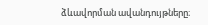ձևավորման ավանդույթները։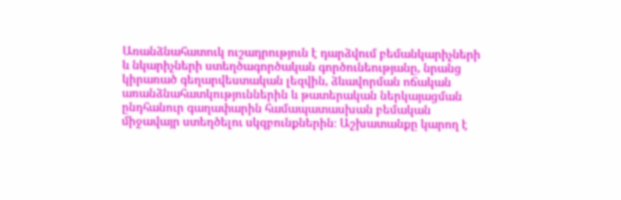Առանձնահատուկ ուշադրություն է դարձվում բեմանկարիչների և նկարիչների ստեղծագործական գործունեությանը, նրանց կիրառած գեղարվեստական լեզվին, ձևավորման ոճական առանձնահատկություններին և թատերական ներկայացման ընդհանուր գաղափարին համապատասխան բեմական միջավայր ստեղծելու սկզբունքներին։ Աշխատանքը կարող է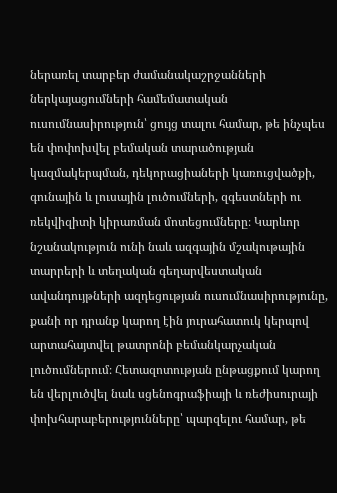ներառել տարբեր ժամանակաշրջանների ներկայացումների համեմատական ուսումնասիրություն՝ ցույց տալու համար, թե ինչպես են փոփոխվել բեմական տարածության կազմակերպման, դեկորացիաների կառուցվածքի, գունային և լուսային լուծումների, զգեստների ու ռեկվիզիտի կիրառման մոտեցումները։ Կարևոր նշանակություն ունի նաև ազգային մշակութային տարրերի և տեղական գեղարվեստական ավանդույթների ազդեցության ուսումնասիրությունը, քանի որ դրանք կարող էին յուրահատուկ կերպով արտահայտվել թատրոնի բեմանկարչական լուծումներում։ Հետազոտության ընթացքում կարող են վերլուծվել նաև սցենոգրաֆիայի և ռեժիսուրայի փոխհարաբերությունները՝ պարզելու համար, թե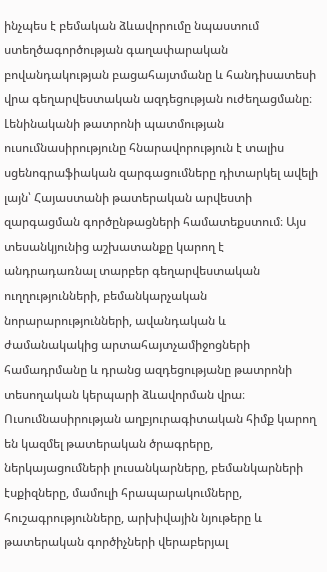ինչպես է բեմական ձևավորումը նպաստում ստեղծագործության գաղափարական բովանդակության բացահայտմանը և հանդիսատեսի վրա գեղարվեստական ազդեցության ուժեղացմանը։ Լենինականի թատրոնի պատմության ուսումնասիրությունը հնարավորություն է տալիս սցենոգրաֆիական զարգացումները դիտարկել ավելի լայն՝ Հայաստանի թատերական արվեստի զարգացման գործընթացների համատեքստում։ Այս տեսանկյունից աշխատանքը կարող է անդրադառնալ տարբեր գեղարվեստական ուղղությունների, բեմանկարչական նորարարությունների, ավանդական և ժամանակակից արտահայտչամիջոցների համադրմանը և դրանց ազդեցությանը թատրոնի տեսողական կերպարի ձևավորման վրա։ Ուսումնասիրության աղբյուրագիտական հիմք կարող են կազմել թատերական ծրագրերը, ներկայացումների լուսանկարները, բեմանկարների էսքիզները, մամուլի հրապարակումները, հուշագրությունները, արխիվային նյութերը և թատերական գործիչների վերաբերյալ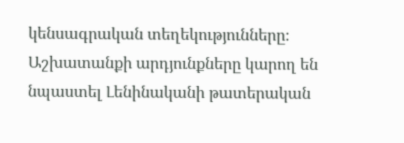կենսագրական տեղեկությունները։ Աշխատանքի արդյունքները կարող են նպաստել Լենինականի թատերական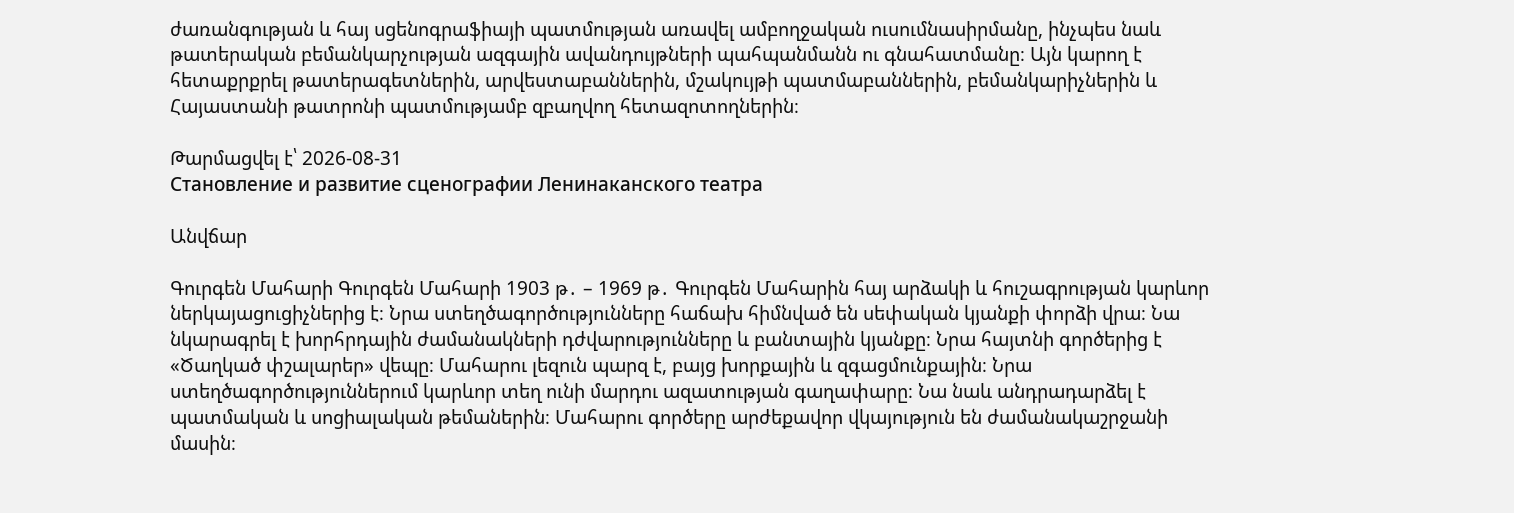ժառանգության և հայ սցենոգրաֆիայի պատմության առավել ամբողջական ուսումնասիրմանը, ինչպես նաև թատերական բեմանկարչության ազգային ավանդույթների պահպանմանն ու գնահատմանը։ Այն կարող է հետաքրքրել թատերագետներին, արվեստաբաններին, մշակույթի պատմաբաններին, բեմանկարիչներին և Հայաստանի թատրոնի պատմությամբ զբաղվող հետազոտողներին։

Թարմացվել է՝ 2026-08-31
Становление и развитие сценографии Ленинаканского театра

Անվճար

Գուրգեն Մահարի Գուրգեն Մահարի 1903 թ․ – 1969 թ․ Գուրգեն Մահարին հայ արձակի և հուշագրության կարևոր ներկայացուցիչներից է։ Նրա ստեղծագործությունները հաճախ հիմնված են սեփական կյանքի փորձի վրա։ Նա նկարագրել է խորհրդային ժամանակների դժվարությունները և բանտային կյանքը։ Նրա հայտնի գործերից է «Ծաղկած փշալարեր» վեպը։ Մահարու լեզուն պարզ է, բայց խորքային և զգացմունքային։ Նրա ստեղծագործություններում կարևոր տեղ ունի մարդու ազատության գաղափարը։ Նա նաև անդրադարձել է պատմական և սոցիալական թեմաներին։ Մահարու գործերը արժեքավոր վկայություն են ժամանակաշրջանի մասին։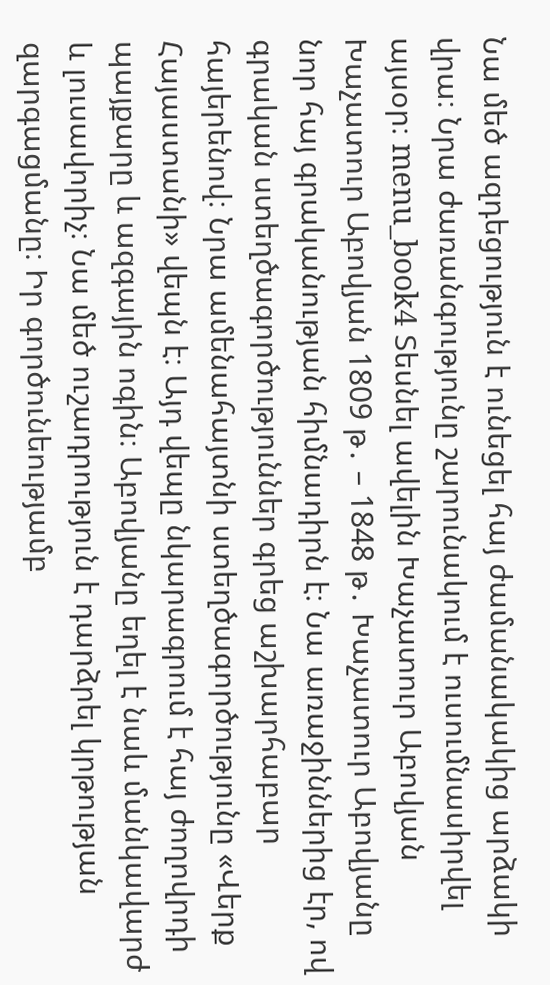Նա մեծ ազդեցություն է ունեցել հայ ժամանակակից արձակի վրա։ Նրա ժառանգությունը շարունակում է ուսումնասիրվել այսօր։ menu_book4 Տեսնել ավելին Խաչատուր Աբովյան Խաչատուր Աբովյան 1809 թ․ – 1848 թ․ Խաչատուր Աբովյանը նոր հայ գրականության հիմնադիրն է։ Նա առաջիններից էր, ով գրական ստեղծագործություններ գրեց աշխարհաբար հայերենով։ Նրա ամենահայտնի ստեղծագործությունը «Վերք Հայաստանի» վեպն է։ Այդ վեպը նկարագրում է հայ ժողովրդի պայքարը և ազգային ոգին։ Աբովյանը եղել է նաև մանկավարժ և լուսավորիչ։ Նա մեծ ուշադրություն է դարձրել կրթության զարգացմանը։ Իր գործունեությամբ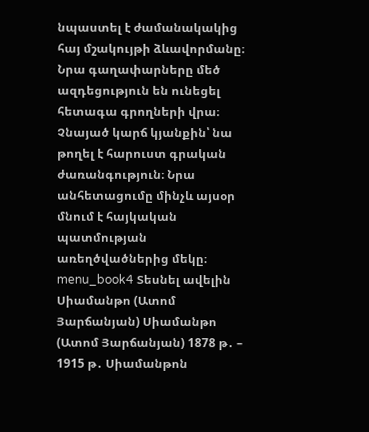նպաստել է ժամանակակից հայ մշակույթի ձևավորմանը։ Նրա գաղափարները մեծ ազդեցություն են ունեցել հետագա գրողների վրա։ Չնայած կարճ կյանքին՝ նա թողել է հարուստ գրական ժառանգություն։ Նրա անհետացումը մինչև այսօր մնում է հայկական պատմության առեղծվածներից մեկը։ menu_book4 Տեսնել ավելին Սիամանթո (Ատոմ Յարճանյան) Սիամանթո (Ատոմ Յարճանյան) 1878 թ․ – 1915 թ․ Սիամանթոն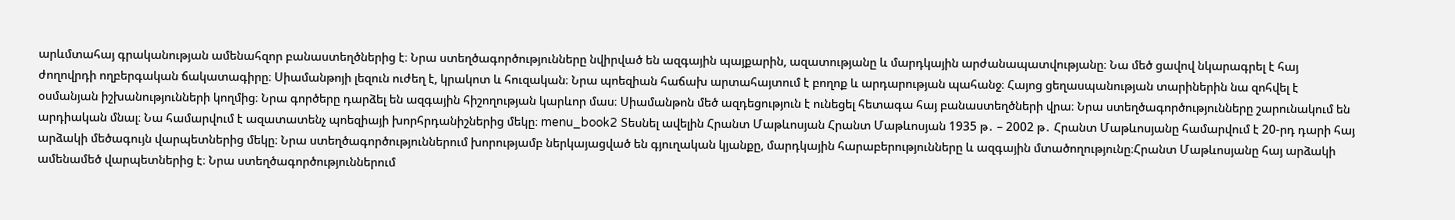արևմտահայ գրականության ամենահզոր բանաստեղծներից է։ Նրա ստեղծագործությունները նվիրված են ազգային պայքարին, ազատությանը և մարդկային արժանապատվությանը։ Նա մեծ ցավով նկարագրել է հայ ժողովրդի ողբերգական ճակատագիրը։ Սիամանթոյի լեզուն ուժեղ է, կրակոտ և հուզական։ Նրա պոեզիան հաճախ արտահայտում է բողոք և արդարության պահանջ։ Հայոց ցեղասպանության տարիներին նա զոհվել է օսմանյան իշխանությունների կողմից։ Նրա գործերը դարձել են ազգային հիշողության կարևոր մաս։ Սիամանթոն մեծ ազդեցություն է ունեցել հետագա հայ բանաստեղծների վրա։ Նրա ստեղծագործությունները շարունակում են արդիական մնալ։ Նա համարվում է ազատատենչ պոեզիայի խորհրդանիշներից մեկը։ menu_book2 Տեսնել ավելին Հրանտ Մաթևոսյան Հրանտ Մաթևոսյան 1935 թ․ – 2002 թ․ Հրանտ Մաթևոսյանը համարվում է 20-րդ դարի հայ արձակի մեծագույն վարպետներից մեկը։ Նրա ստեղծագործություններում խորությամբ ներկայացված են գյուղական կյանքը, մարդկային հարաբերությունները և ազգային մտածողությունը։Հրանտ Մաթևոսյանը հայ արձակի ամենամեծ վարպետներից է։ Նրա ստեղծագործություններում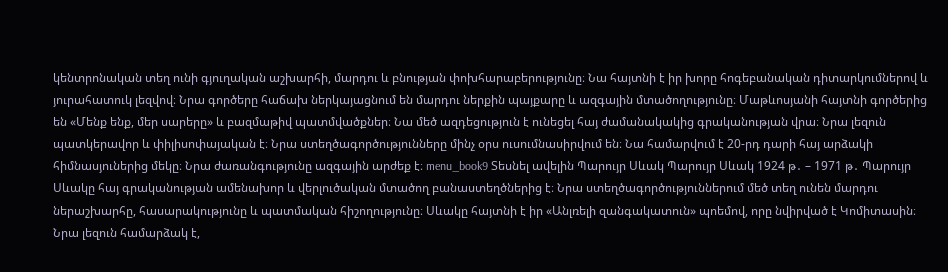կենտրոնական տեղ ունի գյուղական աշխարհի, մարդու և բնության փոխհարաբերությունը։ Նա հայտնի է իր խորը հոգեբանական դիտարկումներով և յուրահատուկ լեզվով։ Նրա գործերը հաճախ ներկայացնում են մարդու ներքին պայքարը և ազգային մտածողությունը։ Մաթևոսյանի հայտնի գործերից են «Մենք ենք, մեր սարերը» և բազմաթիվ պատմվածքներ։ Նա մեծ ազդեցություն է ունեցել հայ ժամանակակից գրականության վրա։ Նրա լեզուն պատկերավոր և փիլիսոփայական է։ Նրա ստեղծագործությունները մինչ օրս ուսումնասիրվում են։ Նա համարվում է 20-րդ դարի հայ արձակի հիմնասյուներից մեկը։ Նրա ժառանգությունը ազգային արժեք է։ menu_book9 Տեսնել ավելին Պարույր Սևակ Պարույր Սևակ 1924 թ․ – 1971 թ․ Պարույր Սևակը հայ գրականության ամենախոր և վերլուծական մտածող բանաստեղծներից է։ Նրա ստեղծագործություններում մեծ տեղ ունեն մարդու ներաշխարհը, հասարակությունը և պատմական հիշողությունը։ Սևակը հայտնի է իր «Անլռելի զանգակատուն» պոեմով, որը նվիրված է Կոմիտասին։ Նրա լեզուն համարձակ է,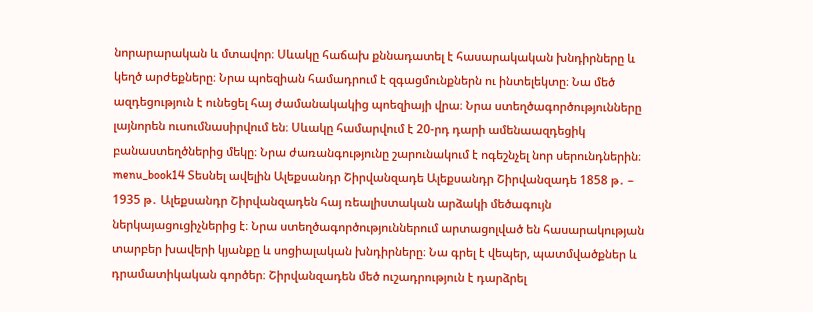նորարարական և մտավոր։ Սևակը հաճախ քննադատել է հասարակական խնդիրները և կեղծ արժեքները։ Նրա պոեզիան համադրում է զգացմունքներն ու ինտելեկտը։ Նա մեծ ազդեցություն է ունեցել հայ ժամանակակից պոեզիայի վրա։ Նրա ստեղծագործությունները լայնորեն ուսումնասիրվում են։ Սևակը համարվում է 20-րդ դարի ամենաազդեցիկ բանաստեղծներից մեկը։ Նրա ժառանգությունը շարունակում է ոգեշնչել նոր սերունդներին։ menu_book14 Տեսնել ավելին Ալեքսանդր Շիրվանզադե Ալեքսանդր Շիրվանզադե 1858 թ․ – 1935 թ․ Ալեքսանդր Շիրվանզադեն հայ ռեալիստական արձակի մեծագույն ներկայացուցիչներից է։ Նրա ստեղծագործություններում արտացոլված են հասարակության տարբեր խավերի կյանքը և սոցիալական խնդիրները։ Նա գրել է վեպեր, պատմվածքներ և դրամատիկական գործեր։ Շիրվանզադեն մեծ ուշադրություն է դարձրել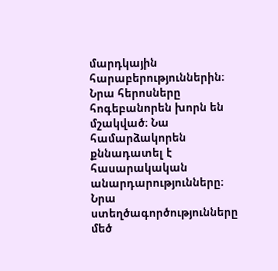մարդկային հարաբերություններին։ Նրա հերոսները հոգեբանորեն խորն են մշակված։ Նա համարձակորեն քննադատել է հասարակական անարդարությունները։ Նրա ստեղծագործությունները մեծ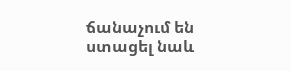ճանաչում են ստացել նաև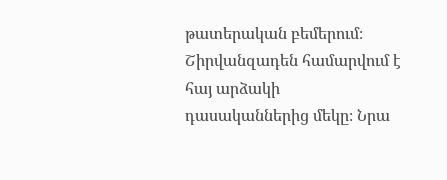թատերական բեմերում։ Շիրվանզադեն համարվում է հայ արձակի դասականներից մեկը։ Նրա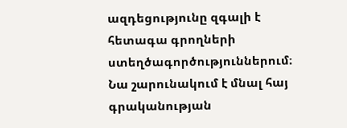ազդեցությունը զգալի է հետագա գրողների ստեղծագործություններում։ Նա շարունակում է մնալ հայ գրականության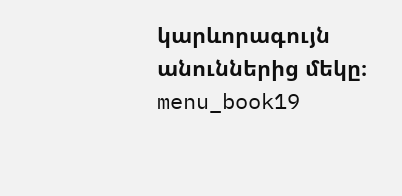կարևորագույն անուններից մեկը։ menu_book19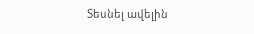Տեսնել ավելին